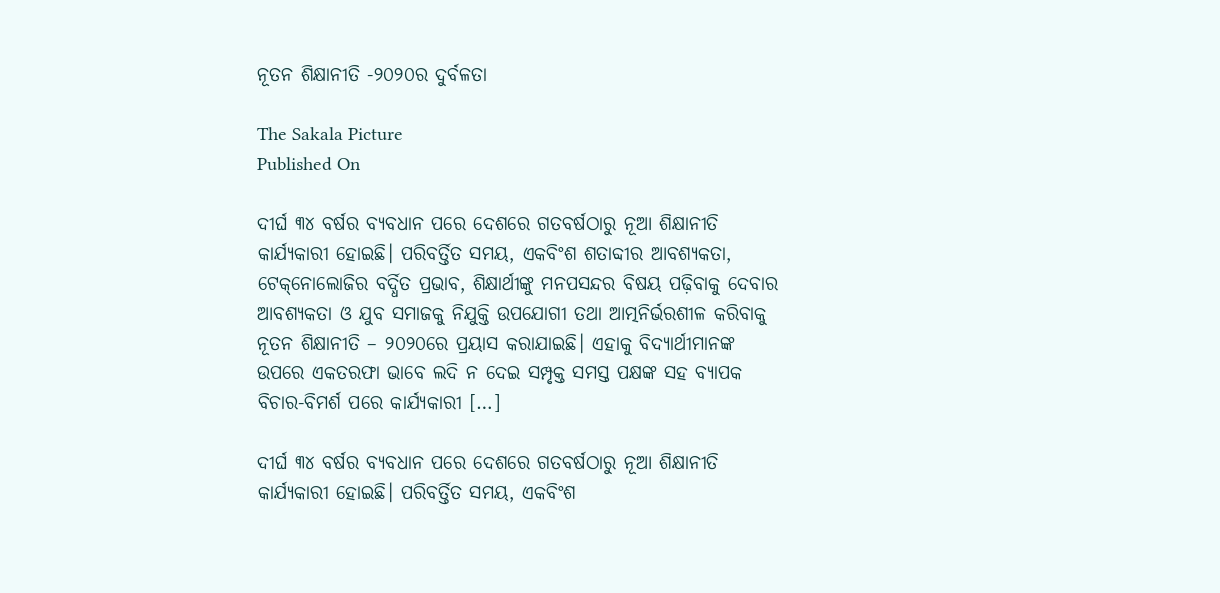ନୂତନ ଶିକ୍ଷାନୀତି -୨୦୨୦ର ଦୁର୍ବଳତା

The Sakala Picture
Published On

ଦୀର୍ଘ ୩୪ ବର୍ଷର ବ୍ୟବଧାନ ପରେ ଦେଶରେ ଗତବର୍ଷଠାରୁ ନୂଆ ଶିକ୍ଷାନୀତି କାର୍ଯ୍ୟକାରୀ ହୋଇଛି। ପରିବର୍ତ୍ତିତ ସମୟ, ଏକବିଂଶ ଶତାବ୍ଦୀର ଆବଶ୍ୟକତା, ଟେକ୍‌‌ନୋଲୋଜିର ବର୍ଦ୍ଧିତ ପ୍ରଭାବ, ଶିକ୍ଷାର୍ଥୀଙ୍କୁ ମନପସନ୍ଦର ବିଷୟ ପଢ଼ିବାକୁ ଦେବାର ଆବଶ୍ୟକତା ଓ ଯୁବ ସମାଜକୁ ନିଯୁକ୍ତି ଉପଯୋଗୀ ତଥା ଆତ୍ମନିର୍ଭରଶୀଳ କରିବାକୁ ନୂତନ ଶିକ୍ଷାନୀତି – ୨୦୨୦ରେ ପ୍ରୟାସ କରାଯାଇଛି। ଏହାକୁ ବିଦ୍ୟାର୍ଥୀମାନଙ୍କ ଉପରେ ଏକତରଫା ଭାବେ ଲଦି ନ ଦେଇ ସମ୍ପୃକ୍ତ ସମସ୍ତ ପକ୍ଷଙ୍କ ସହ ବ୍ୟାପକ ବିଚାର-ବିମର୍ଶ ପରେ କାର୍ଯ୍ୟକାରୀ […]

ଦୀର୍ଘ ୩୪ ବର୍ଷର ବ୍ୟବଧାନ ପରେ ଦେଶରେ ଗତବର୍ଷଠାରୁ ନୂଆ ଶିକ୍ଷାନୀତି କାର୍ଯ୍ୟକାରୀ ହୋଇଛି। ପରିବର୍ତ୍ତିତ ସମୟ, ଏକବିଂଶ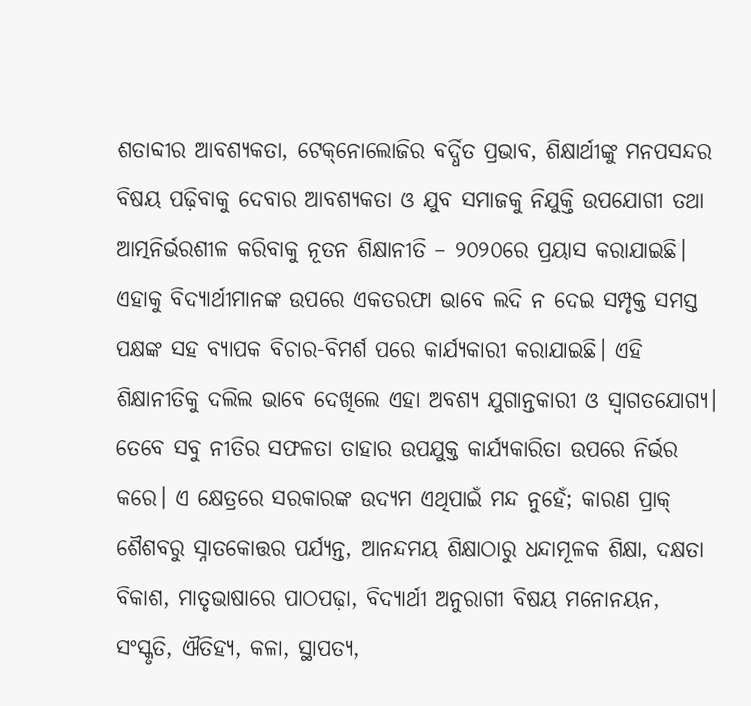ଶତାବ୍ଦୀର ଆବଶ୍ୟକତା, ଟେକ୍‌‌ନୋଲୋଜିର ବର୍ଦ୍ଧିତ ପ୍ରଭାବ, ଶିକ୍ଷାର୍ଥୀଙ୍କୁ ମନପସନ୍ଦର ବିଷୟ ପଢ଼ିବାକୁ ଦେବାର ଆବଶ୍ୟକତା ଓ ଯୁବ ସମାଜକୁ ନିଯୁକ୍ତି ଉପଯୋଗୀ ତଥା ଆତ୍ମନିର୍ଭରଶୀଳ କରିବାକୁ ନୂତନ ଶିକ୍ଷାନୀତି – ୨୦୨୦ରେ ପ୍ରୟାସ କରାଯାଇଛି। ଏହାକୁ ବିଦ୍ୟାର୍ଥୀମାନଙ୍କ ଉପରେ ଏକତରଫା ଭାବେ ଲଦି ନ ଦେଇ ସମ୍ପୃକ୍ତ ସମସ୍ତ ପକ୍ଷଙ୍କ ସହ ବ୍ୟାପକ ବିଚାର-ବିମର୍ଶ ପରେ କାର୍ଯ୍ୟକାରୀ କରାଯାଇଛି। ଏହି ଶିକ୍ଷାନୀତିକୁ ଦଲିଲ ଭାବେ ଦେଖିଲେ ଏହା ଅବଶ୍ୟ ଯୁଗାନ୍ତକାରୀ ଓ ସ୍ୱାଗତଯୋଗ୍ୟ। ତେବେ ସବୁ ନୀତିର ସଫଳତା ତାହାର ଉପଯୁକ୍ତ କାର୍ଯ୍ୟକାରିତା ଉପରେ ନିର୍ଭର କରେ। ଏ କ୍ଷେତ୍ରରେ ସରକାରଙ୍କ ଉଦ୍ୟମ ଏଥିପାଇଁ ମନ୍ଦ ନୁହେଁ; କାରଣ ପ୍ରାକ୍‌‌ ଶୈଶବରୁ ସ୍ନାତକୋତ୍ତର ପର୍ଯ୍ୟନ୍ତ, ଆନନ୍ଦମୟ ଶିକ୍ଷାଠାରୁ ଧନ୍ଦାମୂଳକ ଶିକ୍ଷା, ଦକ୍ଷତା ବିକାଶ, ମାତୃଭାଷାରେ ପାଠପଢ଼ା, ବିଦ୍ୟାର୍ଥୀ ଅନୁରାଗୀ ବିଷୟ ମନୋନୟନ, ସଂସ୍କୃତି, ଐତିହ୍ୟ, କଳା, ସ୍ଥାପତ୍ୟ,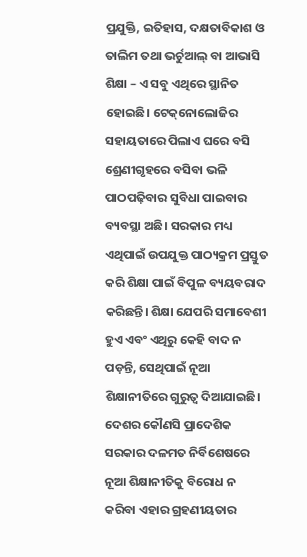ପ୍ରଯୁକ୍ତି, ଇତିହାସ, ଦକ୍ଷତାବିକାଶ ଓ ତାଲିମ ତଥା ଭର୍ଚୁଆଲ୍‌‌ ବା ଆଭାସି ଶିକ୍ଷା – ଏ ସବୁ ଏଥିରେ ସ୍ଥାନିତ ହୋଇଛି। ଟେକ୍‌‌ନୋଲୋଜିର ସହାୟତାରେ ପିଲାଏ ଘରେ ବସି ଶ୍ରେଣୀଗୃହରେ ବସିବା ଭଳି ପାଠପଢ଼ିବାର ସୁବିଧା ପାଇବାର ବ୍ୟବସ୍ଥା ଅଛି। ସରକାର ମଧ୍ୟ ଏଥିପାଇଁ ଉପଯୁକ୍ତ ପାଠ୍ୟକ୍ରମ ପ୍ରସ୍ତୁତ କରି ଶିକ୍ଷା ପାଇଁ ବିପୁଳ ବ୍ୟୟବରାଦ କରିଛନ୍ତି। ଶିକ୍ଷା ଯେପରି ସମାବେଶୀ ହୁଏ ଏବଂ ଏଥିରୁ କେହି ବାଦ ନ ପଡ଼ନ୍ତି, ସେଥିପାଇଁ ନୂଆ ଶିକ୍ଷାନୀତିରେ ଗୁରୁତ୍ୱ ଦିଆଯାଇଛି। ଦେଶର କୌଣସି ପ୍ରାଦେଶିକ ସରକାର ଦଳମତ ନିର୍ବିଶେଷରେ ନୂଆ ଶିକ୍ଷାନୀତିକୁ ବିରୋଧ ନ କରିବା ଏହାର ଗ୍ରହଣୀୟତାର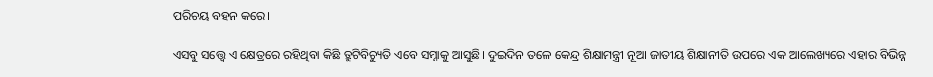ପରିଚୟ ବହନ କରେ।

ଏସବୁ ସତ୍ତ୍ବେ ଏ କ୍ଷେତ୍ରରେ ରହିଥିବା କିଛି ତ୍ରୁଟିବିଚ୍ୟୁତି ଏବେ ସମ୍ନାକୁ ଆସୁଛି। ଦୁଇଦିନ ତଳେ କେନ୍ଦ୍ର ଶିକ୍ଷାମନ୍ତ୍ରୀ ନୂଆ ଜାତୀୟ ଶିକ୍ଷାନୀତି ଉପରେ ଏକ ଆଲେଖ୍ୟରେ ଏହାର ବିଭିନ୍ନ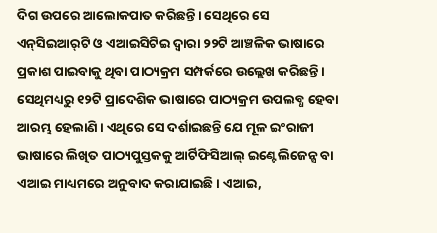ଦିଗ ଉପରେ ଆଲୋକପାତ କରିଛନ୍ତି। ସେଥିରେ ସେ ଏନ୍‌‌ସିଇଆର୍‌‌ଟି ଓ ଏଆଇସିଟିଇ ଦ୍ୱାରା ୨୨ଟି ଆଞ୍ଚଳିକ ଭାଷାରେ ପ୍ରକାଶ ପାଇବାକୁ ଥିବା ପାଠ୍ୟକ୍ରମ ସମ୍ପର୍କରେ ଉଲ୍ଲେଖ କରିଛନ୍ତି। ସେଥିମଧ୍ୟରୁ ୧୨ଟି ପ୍ରାଦେଶିକ ଭାଷାରେ ପାଠ୍ୟକ୍ରମ ଉପଲବ୍ଧ ହେବା ଆରମ୍ଭ ହେଲାଣି। ଏଥିରେ ସେ ଦର୍ଶାଇଛନ୍ତି ଯେ ମୂଳ ଇଂରାଜୀ ଭାଷାରେ ଲିଖିତ ପାଠ୍ୟପୁସ୍ତକକୁ ଆର୍ଟିଫିସିଆଲ୍‌‌ ଇଣ୍ଟେଲିଜେନ୍ସ ବା ଏଆଇ ମାଧ୍ୟମରେ ଅନୁବାଦ କରାଯାଇଛି। ଏଆଇ,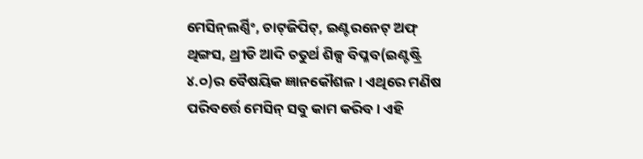ମେସିନ୍‌‌ଲର୍ଣ୍ଣିଂ, ଚାଟ୍‌‌ଜିପିଟ୍‌‌, ଇଣ୍ଟରନେଟ୍‌‌ ଅଫ୍‌‌ ଥିଙ୍ଗସ, ଥ୍ରୀଡି ଆଦି ଚତୁର୍ଥ ଶିଳ୍ପ ବିପ୍ଳବ(ଇଣ୍ଟଷ୍ଟ୍ରି ୪.୦)ର ବୈଷୟିକ ଜ୍ଞାନକୌଶଳ। ଏଥିରେ ମଣିଷ ପରିବର୍ତ୍ତେ ମେସିନ୍‌‌ ସବୁ କାମ କରିବ। ଏହି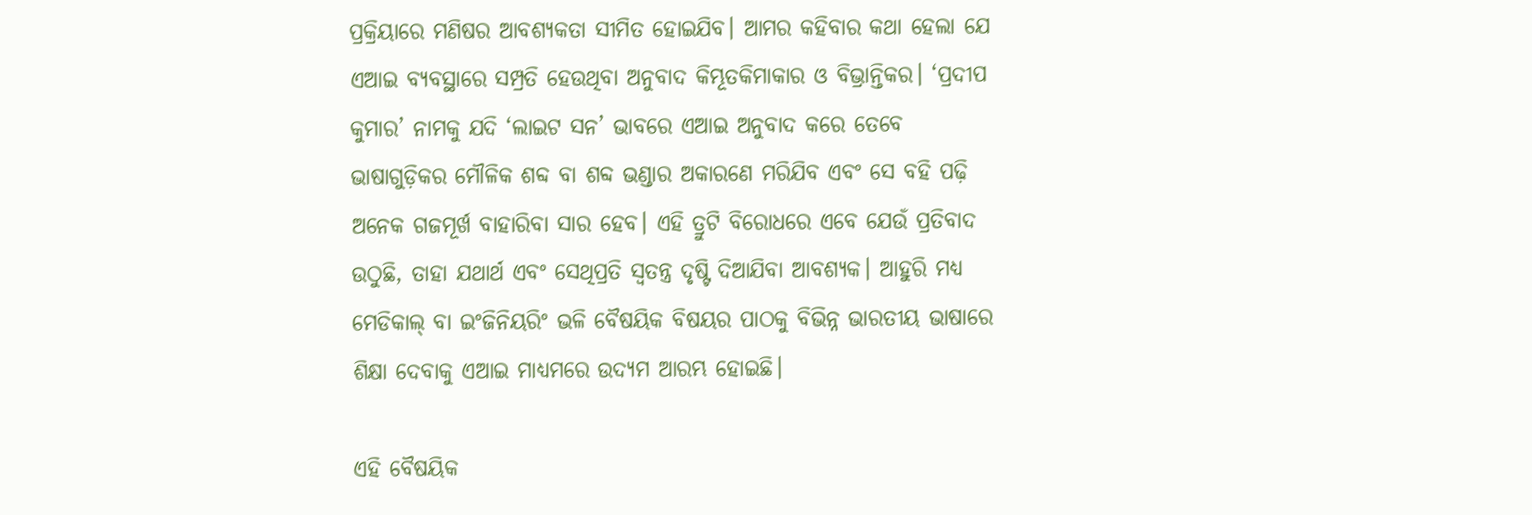ପ୍ରକ୍ରିୟାରେ ମଣିଷର ଆବଶ୍ୟକତା ସୀମିତ ହୋଇଯିବ। ଆମର କହିବାର କଥା ହେଲା ଯେ ଏଆଇ ବ୍ୟବସ୍ଥାରେ ସମ୍ପ୍ରତି ହେଉଥିବା ଅନୁବାଦ କିମ୍ଭୂତକିମାକାର ଓ ବିଭ୍ରାନ୍ତିକର। ‘ପ୍ରଦୀପ କୁମାର’ ନାମକୁ ଯଦି ‘ଲାଇଟ ସନ’ ଭାବରେ ଏଆଇ ଅନୁବାଦ କରେ ତେବେ ଭାଷାଗୁଡ଼ିକର ମୌଳିକ ଶବ୍ଦ ବା ଶବ୍ଦ ଭଣ୍ଡାର ଅକାରଣେ ମରିଯିବ ଏବଂ ସେ ବହି ପଢ଼ି ଅନେକ ଗଜମୂର୍ଖ ବାହାରିବା ସାର ହେବ। ଏହି ତ୍ରୁଟି ବିରୋଧରେ ଏବେ ଯେଉଁ ପ୍ରତିବାଦ ଉଠୁଛି, ତାହା ଯଥାର୍ଥ ଏବଂ ସେଥିପ୍ରତି ସ୍ୱତନ୍ତ୍ର ଦୃଷ୍ଟି ଦିଆଯିବା ଆବଶ୍ୟକ। ଆହୁରି ମଧ୍ୟ ମେଡିକାଲ୍‌‌ ବା ଇଂଜିନିୟରିଂ ଭଳି ବୈଷୟିକ ବିଷୟର ପାଠକୁ ବିଭିନ୍ନ ଭାରତୀୟ ଭାଷାରେ ଶିକ୍ଷା ଦେବାକୁ ଏଆଇ ମାଧ୍ୟମରେ ଉଦ୍ୟମ ଆରମ୍ଭ ହୋଇଛି।

ଏହି ବୈଷୟିକ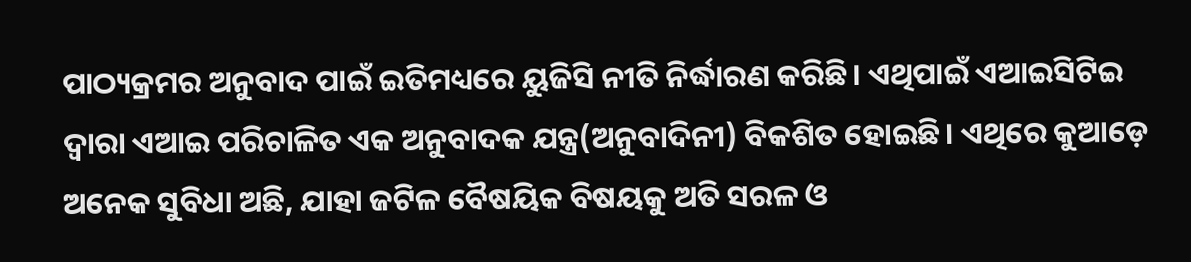ପାଠ୍ୟକ୍ରମର ଅନୁବାଦ ପାଇଁ ଇତିମଧ୍ୟରେ ୟୁଜିସି ନୀତି ନିର୍ଦ୍ଧାରଣ କରିଛି। ଏଥିପାଇଁ ଏଆଇସିଟିଇ ଦ୍ୱାରା ଏଆଇ ପରିଚାଳିତ ଏକ ଅନୁବାଦକ ଯନ୍ତ୍ର(ଅନୁବାଦିନୀ) ବିକଶିତ ହୋଇଛି। ଏଥିରେ କୁଆଡ଼େ ଅନେକ ସୁବିଧା ଅଛି, ଯାହା ଜଟିଳ ବୈଷୟିକ ବିଷୟକୁ ଅତି ସରଳ ଓ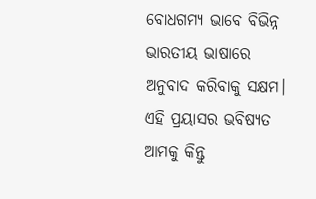ବୋଧଗମ୍ୟ ଭାବେ ବିଭିନ୍ନ ଭାରତୀୟ ଭାଷାରେ ଅନୁବାଦ କରିବାକୁ ସକ୍ଷମ। ଏହି ପ୍ରୟାସର ଭବିଷ୍ୟତ ଆମକୁ କିନ୍ତୁ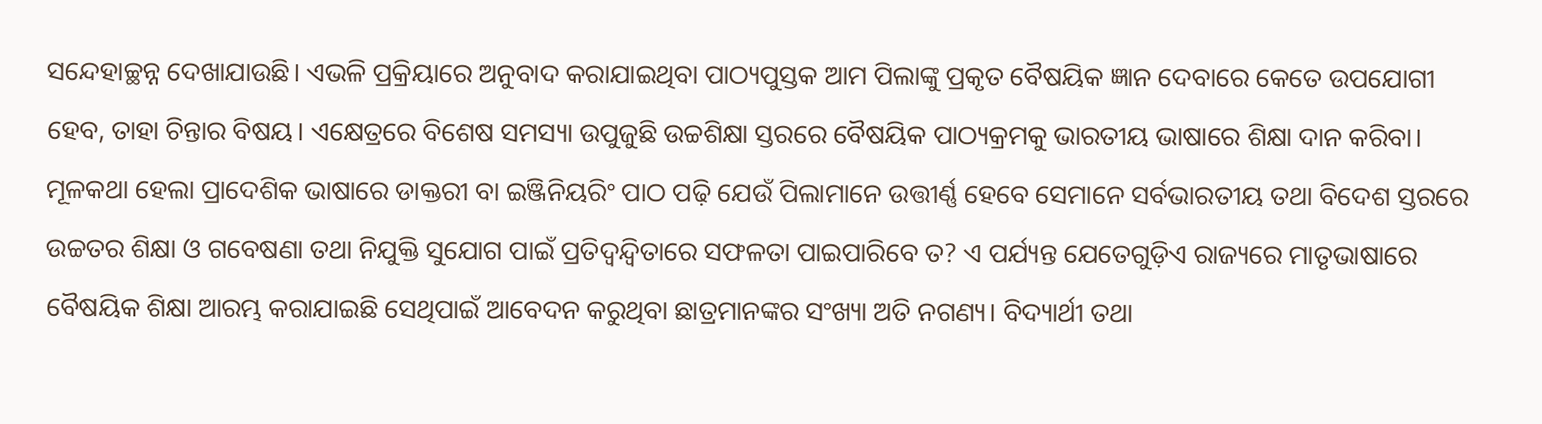ସନ୍ଦେହାଚ୍ଛନ୍ନ ଦେଖାଯାଉଛି। ଏଭଳି ପ୍ରକ୍ରିୟାରେ ଅନୁବାଦ କରାଯାଇଥିବା ପାଠ୍ୟପୁସ୍ତକ ଆମ ପିଲାଙ୍କୁ ପ୍ରକୃତ ବୈଷୟିକ ଜ୍ଞାନ ଦେବାରେ କେତେ ଉପଯୋଗୀ ହେବ, ତାହା ଚିନ୍ତାର ବିଷୟ। ଏକ୍ଷେତ୍ରରେ ବିଶେଷ ସମସ୍ୟା ଉପୁଜୁଛି ଉଚ୍ଚଶିକ୍ଷା ସ୍ତରରେ ବୈଷୟିକ ପାଠ୍ୟକ୍ରମକୁ ଭାରତୀୟ ଭାଷାରେ ଶିକ୍ଷା ଦାନ କରିବା। ମୂଳକଥା ହେଲା ପ୍ରାଦେଶିକ ଭାଷାରେ ଡାକ୍ତରୀ ବା ଇଞ୍ଜିନିୟରିଂ ପାଠ ପଢ଼ି ଯେଉଁ ପିଲାମାନେ ଉତ୍ତୀର୍ଣ୍ଣ ହେବେ ସେମାନେ ସର୍ବଭାରତୀୟ ତଥା ବିଦେଶ ସ୍ତରରେ ଉଚ୍ଚତର ଶିକ୍ଷା ଓ ଗବେଷଣା ତଥା ନିଯୁକ୍ତି ସୁଯୋଗ ପାଇଁ ପ୍ରତିଦ୍ୱନ୍ଦ୍ୱିତାରେ ସଫଳତା ପାଇପାରିବେ ତ? ଏ ପର୍ଯ୍ୟନ୍ତ ଯେତେଗୁଡ଼ିଏ ରାଜ୍ୟରେ ମାତୃଭାଷାରେ ବୈଷୟିକ ଶିକ୍ଷା ଆରମ୍ଭ କରାଯାଇଛି ସେଥିପାଇଁ ଆବେଦନ କରୁଥିବା ଛାତ୍ରମାନଙ୍କର ସଂଖ୍ୟା ଅତି ନଗଣ୍ୟ। ବିଦ୍ୟାର୍ଥୀ ତଥା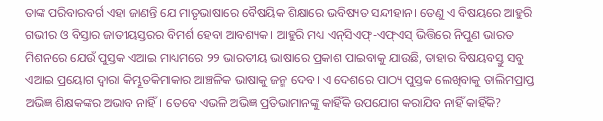ତାଙ୍କ ପରିବାରବର୍ଗ ଏହା ଜାଣନ୍ତି ଯେ ମାତୃଭାଷାରେ ବୈଷୟିକ ଶିକ୍ଷାରେ ଭବିଷ୍ୟତ ସନ୍ଦୀହାନ। ତେଣୁ ଏ ବିଷୟରେ ଆହୁରି ଗଭୀର ଓ ବିସ୍ତାର ଜାତୀୟସ୍ତରର ବିମର୍ଶ ହେବା ଆବଶ୍ୟକ। ଆହୁରି ମଧ୍ୟ ଏନ୍‌‌ସିଏଫ୍‌‌-ଏଫ୍‌‌ଏସ୍‌‌ ଭିତ୍ତିରେ ନିପୁଣ ଭାରତ ମିଶନରେ ଯେଉଁ ପୁସ୍ତକ ଏଆଇ ମାଧ୍ୟମରେ ୨୨ ଭାରତୀୟ ଭାଷାରେ ପ୍ରକାଶ ପାଇବାକୁ ଯାଉଛି, ତାହାର ବିଷୟବସ୍ତୁ ସବୁ ଏଆଇ ପ୍ରୟୋଗ ଦ୍ୱାରା କିମ୍ଭୂତକିମାକାର ଆଞ୍ଚଳିକ ଭାଷାକୁ ଜନ୍ମ ଦେବ। ଏ ଦେଶରେ ପାଠ୍ୟ ପୁସ୍ତକ ଲେଖିବାକୁ ତାଲିମପ୍ରାପ୍ତ ଅଭିଜ୍ଞ ଶିକ୍ଷକଙ୍କର ଅଭାବ ନାହିଁ। ତେବେ ଏଭଳି ଅଭିଜ୍ଞ ପ୍ରତିଭାମାନଙ୍କୁ କାହିଁକି ଉପଯୋଗ କରାଯିବ ନାହିଁ କାହିଁକି?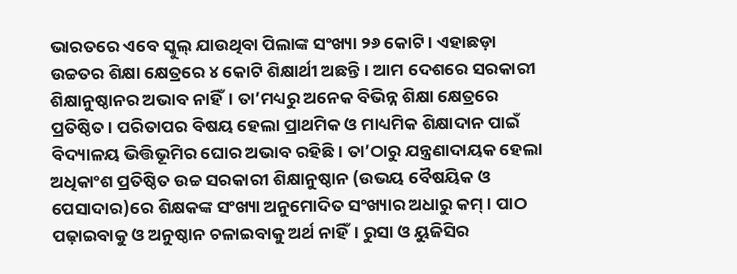ଭାରତରେ ଏବେ ସ୍କୁଲ୍‌‌ ଯାଉଥିବା ପିଲାଙ୍କ ସଂଖ୍ୟା ୨୬ କୋଟି। ଏହାଛଡ଼ା ଉଚ୍ଚତର ଶିକ୍ଷା କ୍ଷେତ୍ରରେ ୪ କୋଟି ଶିକ୍ଷାର୍ଥୀ ଅଛନ୍ତି। ଆମ ଦେଶରେ ସରକାରୀ ଶିକ୍ଷାନୁଷ୍ଠାନର ଅଭାବ ନାହିଁ। ତା’ମଧ୍ୟରୁ ଅନେକ ବିଭିନ୍ନ ଶିକ୍ଷା କ୍ଷେତ୍ରରେ ପ୍ରତିଷ୍ଠିତ। ପରିତାପର ବିଷୟ ହେଲା ପ୍ରାଥମିକ ଓ ମାଧ୍ୟମିକ ଶିକ୍ଷାଦାନ ପାଇଁ ବିଦ୍ୟାଳୟ ଭିତ୍ତିଭୂମିର ଘୋର ଅଭାବ ରହିଛି। ତା’ଠାରୁ ଯନ୍ତ୍ରଣାଦାୟକ ହେଲା ଅଧିକାଂଶ ପ୍ରତିଷ୍ଠିତ ଉଚ୍ଚ ସରକାରୀ ଶିକ୍ଷାନୁଷ୍ଠାନ (ଉଭୟ ବୈଷୟିକ ଓ ପେସାଦାର)ରେ ଶିକ୍ଷକଙ୍କ ସଂଖ୍ୟା ଅନୁମୋଦିତ ସଂଖ୍ୟାର ଅଧାରୁ କମ୍‌‌। ପାଠ ପଢ଼ାଇବାକୁ ଓ ଅନୁଷ୍ଠାନ ଚଳାଇବାକୁ ଅର୍ଥ ନାହିଁ। ରୁସା ଓ ୟୁଜିସିର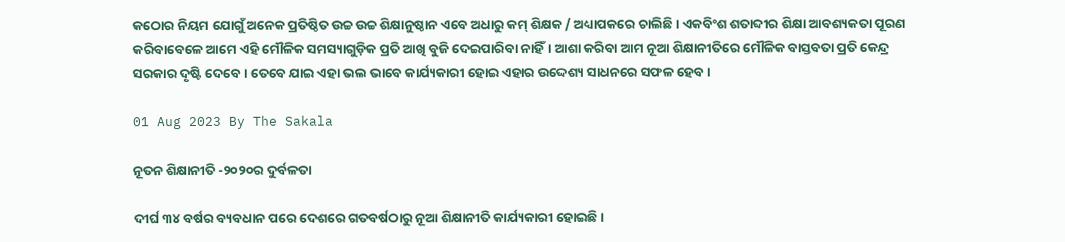କଠୋର ନିୟମ ଯୋଗୁଁ ଅନେକ ପ୍ରତିଷ୍ଠିତ ଉଚ୍ଚ ଉଚ୍ଚ ଶିକ୍ଷାନୁଷ୍ଠାନ ଏବେ ଅଧାରୁ କମ୍‌‌ ଶିକ୍ଷକ / ଅଧ୍ୟାପକରେ ଚାଲିଛି। ଏକବିଂଶ ଶତାବ୍ଦୀର ଶିକ୍ଷା ଆବଶ୍ୟକତା ପୂରଣ କରିବାବେଳେ ଆମେ ଏହି ମୌଳିକ ସମସ୍ୟାଗୁଡ଼ିକ ପ୍ରତି ଆଖି ବୁଜି ଦେଇପାରିବା ନାହିଁ। ଆଶା କରିବା ଆମ ନୂଆ ଶିକ୍ଷାନୀତିରେ ମୌଳିକ ବାସ୍ତବତା ପ୍ରତି କେନ୍ଦ୍ର ସରକାର ଦୃଷ୍ଟି ଦେବେ। ତେବେ ଯାଇ ଏହା ଭଲ ଭାବେ କାର୍ଯ୍ୟକାରୀ ହୋଇ ଏହାର ଉଦ୍ଦେଶ୍ୟ ସାଧନରେ ସଫଳ ହେବ।

01 Aug 2023 By The Sakala

ନୂତନ ଶିକ୍ଷାନୀତି -୨୦୨୦ର ଦୁର୍ବଳତା

ଦୀର୍ଘ ୩୪ ବର୍ଷର ବ୍ୟବଧାନ ପରେ ଦେଶରେ ଗତବର୍ଷଠାରୁ ନୂଆ ଶିକ୍ଷାନୀତି କାର୍ଯ୍ୟକାରୀ ହୋଇଛି।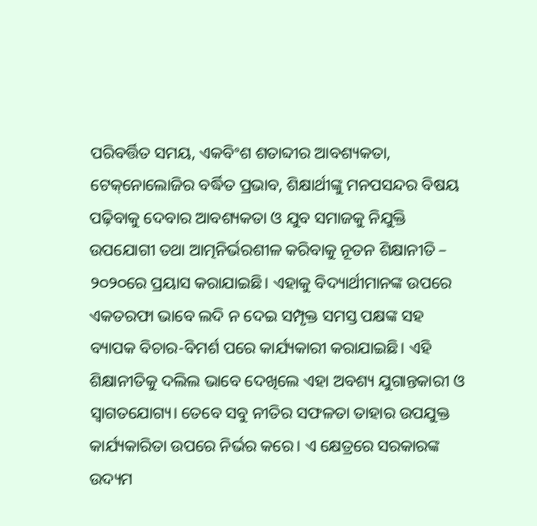ପରିବର୍ତ୍ତିତ ସମୟ, ଏକବିଂଶ ଶତାବ୍ଦୀର ଆବଶ୍ୟକତା, ଟେକ୍‌‌ନୋଲୋଜିର ବର୍ଦ୍ଧିତ ପ୍ରଭାବ, ଶିକ୍ଷାର୍ଥୀଙ୍କୁ ମନପସନ୍ଦର ବିଷୟ ପଢ଼ିବାକୁ ଦେବାର ଆବଶ୍ୟକତା ଓ ଯୁବ ସମାଜକୁ ନିଯୁକ୍ତି ଉପଯୋଗୀ ତଥା ଆତ୍ମନିର୍ଭରଶୀଳ କରିବାକୁ ନୂତନ ଶିକ୍ଷାନୀତି – ୨୦୨୦ରେ ପ୍ରୟାସ କରାଯାଇଛି। ଏହାକୁ ବିଦ୍ୟାର୍ଥୀମାନଙ୍କ ଉପରେ ଏକତରଫା ଭାବେ ଲଦି ନ ଦେଇ ସମ୍ପୃକ୍ତ ସମସ୍ତ ପକ୍ଷଙ୍କ ସହ ବ୍ୟାପକ ବିଚାର-ବିମର୍ଶ ପରେ କାର୍ଯ୍ୟକାରୀ କରାଯାଇଛି। ଏହି ଶିକ୍ଷାନୀତିକୁ ଦଲିଲ ଭାବେ ଦେଖିଲେ ଏହା ଅବଶ୍ୟ ଯୁଗାନ୍ତକାରୀ ଓ ସ୍ୱାଗତଯୋଗ୍ୟ। ତେବେ ସବୁ ନୀତିର ସଫଳତା ତାହାର ଉପଯୁକ୍ତ କାର୍ଯ୍ୟକାରିତା ଉପରେ ନିର୍ଭର କରେ। ଏ କ୍ଷେତ୍ରରେ ସରକାରଙ୍କ ଉଦ୍ୟମ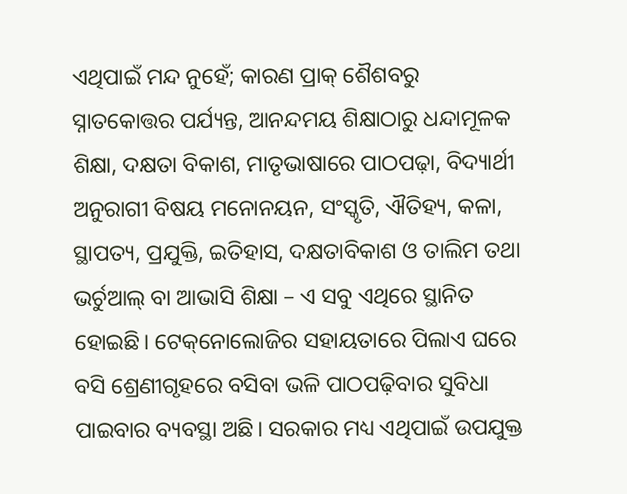ଏଥିପାଇଁ ମନ୍ଦ ନୁହେଁ; କାରଣ ପ୍ରାକ୍‌‌ ଶୈଶବରୁ ସ୍ନାତକୋତ୍ତର ପର୍ଯ୍ୟନ୍ତ, ଆନନ୍ଦମୟ ଶିକ୍ଷାଠାରୁ ଧନ୍ଦାମୂଳକ ଶିକ୍ଷା, ଦକ୍ଷତା ବିକାଶ, ମାତୃଭାଷାରେ ପାଠପଢ଼ା, ବିଦ୍ୟାର୍ଥୀ ଅନୁରାଗୀ ବିଷୟ ମନୋନୟନ, ସଂସ୍କୃତି, ଐତିହ୍ୟ, କଳା, ସ୍ଥାପତ୍ୟ, ପ୍ରଯୁକ୍ତି, ଇତିହାସ, ଦକ୍ଷତାବିକାଶ ଓ ତାଲିମ ତଥା ଭର୍ଚୁଆଲ୍‌‌ ବା ଆଭାସି ଶିକ୍ଷା – ଏ ସବୁ ଏଥିରେ ସ୍ଥାନିତ ହୋଇଛି। ଟେକ୍‌‌ନୋଲୋଜିର ସହାୟତାରେ ପିଲାଏ ଘରେ ବସି ଶ୍ରେଣୀଗୃହରେ ବସିବା ଭଳି ପାଠପଢ଼ିବାର ସୁବିଧା ପାଇବାର ବ୍ୟବସ୍ଥା ଅଛି। ସରକାର ମଧ୍ୟ ଏଥିପାଇଁ ଉପଯୁକ୍ତ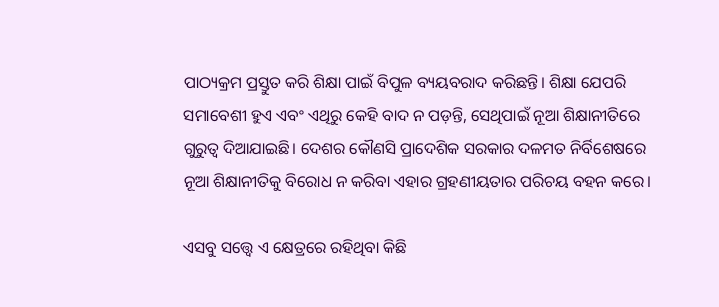ପାଠ୍ୟକ୍ରମ ପ୍ରସ୍ତୁତ କରି ଶିକ୍ଷା ପାଇଁ ବିପୁଳ ବ୍ୟୟବରାଦ କରିଛନ୍ତି। ଶିକ୍ଷା ଯେପରି ସମାବେଶୀ ହୁଏ ଏବଂ ଏଥିରୁ କେହି ବାଦ ନ ପଡ଼ନ୍ତି, ସେଥିପାଇଁ ନୂଆ ଶିକ୍ଷାନୀତିରେ ଗୁରୁତ୍ୱ ଦିଆଯାଇଛି। ଦେଶର କୌଣସି ପ୍ରାଦେଶିକ ସରକାର ଦଳମତ ନିର୍ବିଶେଷରେ ନୂଆ ଶିକ୍ଷାନୀତିକୁ ବିରୋଧ ନ କରିବା ଏହାର ଗ୍ରହଣୀୟତାର ପରିଚୟ ବହନ କରେ।

ଏସବୁ ସତ୍ତ୍ବେ ଏ କ୍ଷେତ୍ରରେ ରହିଥିବା କିଛି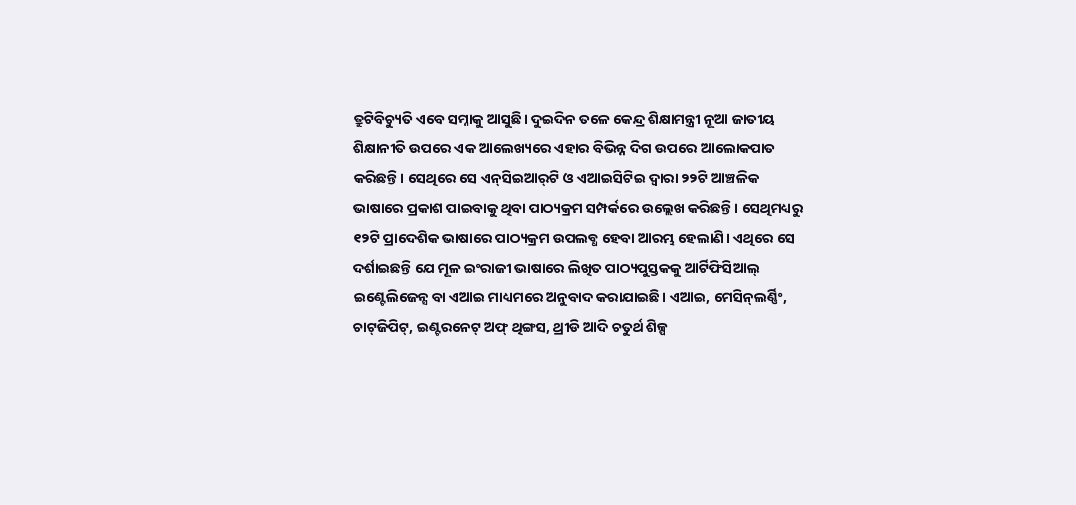ତ୍ରୁଟିବିଚ୍ୟୁତି ଏବେ ସମ୍ନାକୁ ଆସୁଛି। ଦୁଇଦିନ ତଳେ କେନ୍ଦ୍ର ଶିକ୍ଷାମନ୍ତ୍ରୀ ନୂଆ ଜାତୀୟ ଶିକ୍ଷାନୀତି ଉପରେ ଏକ ଆଲେଖ୍ୟରେ ଏହାର ବିଭିନ୍ନ ଦିଗ ଉପରେ ଆଲୋକପାତ କରିଛନ୍ତି। ସେଥିରେ ସେ ଏନ୍‌‌ସିଇଆର୍‌‌ଟି ଓ ଏଆଇସିଟିଇ ଦ୍ୱାରା ୨୨ଟି ଆଞ୍ଚଳିକ ଭାଷାରେ ପ୍ରକାଶ ପାଇବାକୁ ଥିବା ପାଠ୍ୟକ୍ରମ ସମ୍ପର୍କରେ ଉଲ୍ଲେଖ କରିଛନ୍ତି। ସେଥିମଧ୍ୟରୁ ୧୨ଟି ପ୍ରାଦେଶିକ ଭାଷାରେ ପାଠ୍ୟକ୍ରମ ଉପଲବ୍ଧ ହେବା ଆରମ୍ଭ ହେଲାଣି। ଏଥିରେ ସେ ଦର୍ଶାଇଛନ୍ତି ଯେ ମୂଳ ଇଂରାଜୀ ଭାଷାରେ ଲିଖିତ ପାଠ୍ୟପୁସ୍ତକକୁ ଆର୍ଟିଫିସିଆଲ୍‌‌ ଇଣ୍ଟେଲିଜେନ୍ସ ବା ଏଆଇ ମାଧ୍ୟମରେ ଅନୁବାଦ କରାଯାଇଛି। ଏଆଇ, ମେସିନ୍‌‌ଲର୍ଣ୍ଣିଂ, ଚାଟ୍‌‌ଜିପିଟ୍‌‌, ଇଣ୍ଟରନେଟ୍‌‌ ଅଫ୍‌‌ ଥିଙ୍ଗସ, ଥ୍ରୀଡି ଆଦି ଚତୁର୍ଥ ଶିଳ୍ପ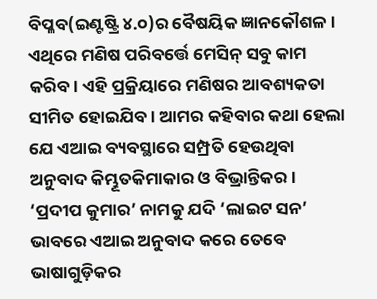ବିପ୍ଳବ(ଇଣ୍ଟଷ୍ଟ୍ରି ୪.୦)ର ବୈଷୟିକ ଜ୍ଞାନକୌଶଳ। ଏଥିରେ ମଣିଷ ପରିବର୍ତ୍ତେ ମେସିନ୍‌‌ ସବୁ କାମ କରିବ। ଏହି ପ୍ରକ୍ରିୟାରେ ମଣିଷର ଆବଶ୍ୟକତା ସୀମିତ ହୋଇଯିବ। ଆମର କହିବାର କଥା ହେଲା ଯେ ଏଆଇ ବ୍ୟବସ୍ଥାରେ ସମ୍ପ୍ରତି ହେଉଥିବା ଅନୁବାଦ କିମ୍ଭୂତକିମାକାର ଓ ବିଭ୍ରାନ୍ତିକର। ‘ପ୍ରଦୀପ କୁମାର’ ନାମକୁ ଯଦି ‘ଲାଇଟ ସନ’ ଭାବରେ ଏଆଇ ଅନୁବାଦ କରେ ତେବେ ଭାଷାଗୁଡ଼ିକର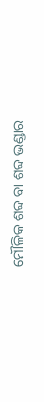ମୌଳିକ ଶବ୍ଦ ବା ଶବ୍ଦ ଭଣ୍ଡାର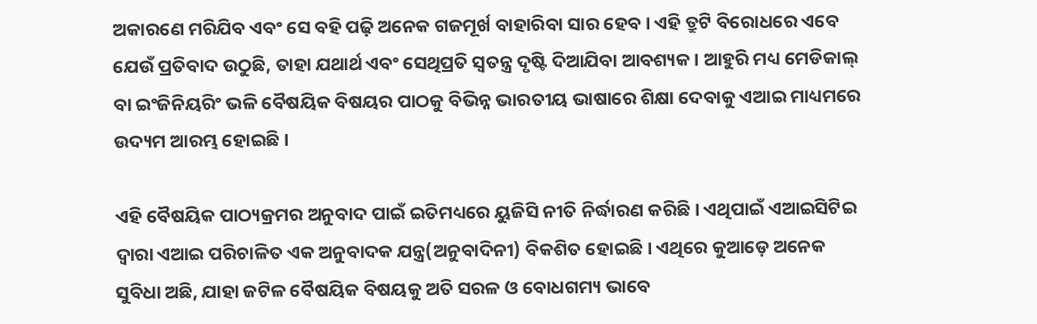ଅକାରଣେ ମରିଯିବ ଏବଂ ସେ ବହି ପଢ଼ି ଅନେକ ଗଜମୂର୍ଖ ବାହାରିବା ସାର ହେବ। ଏହି ତ୍ରୁଟି ବିରୋଧରେ ଏବେ ଯେଉଁ ପ୍ରତିବାଦ ଉଠୁଛି, ତାହା ଯଥାର୍ଥ ଏବଂ ସେଥିପ୍ରତି ସ୍ୱତନ୍ତ୍ର ଦୃଷ୍ଟି ଦିଆଯିବା ଆବଶ୍ୟକ। ଆହୁରି ମଧ୍ୟ ମେଡିକାଲ୍‌‌ ବା ଇଂଜିନିୟରିଂ ଭଳି ବୈଷୟିକ ବିଷୟର ପାଠକୁ ବିଭିନ୍ନ ଭାରତୀୟ ଭାଷାରେ ଶିକ୍ଷା ଦେବାକୁ ଏଆଇ ମାଧ୍ୟମରେ ଉଦ୍ୟମ ଆରମ୍ଭ ହୋଇଛି।

ଏହି ବୈଷୟିକ ପାଠ୍ୟକ୍ରମର ଅନୁବାଦ ପାଇଁ ଇତିମଧ୍ୟରେ ୟୁଜିସି ନୀତି ନିର୍ଦ୍ଧାରଣ କରିଛି। ଏଥିପାଇଁ ଏଆଇସିଟିଇ ଦ୍ୱାରା ଏଆଇ ପରିଚାଳିତ ଏକ ଅନୁବାଦକ ଯନ୍ତ୍ର(ଅନୁବାଦିନୀ) ବିକଶିତ ହୋଇଛି। ଏଥିରେ କୁଆଡ଼େ ଅନେକ ସୁବିଧା ଅଛି, ଯାହା ଜଟିଳ ବୈଷୟିକ ବିଷୟକୁ ଅତି ସରଳ ଓ ବୋଧଗମ୍ୟ ଭାବେ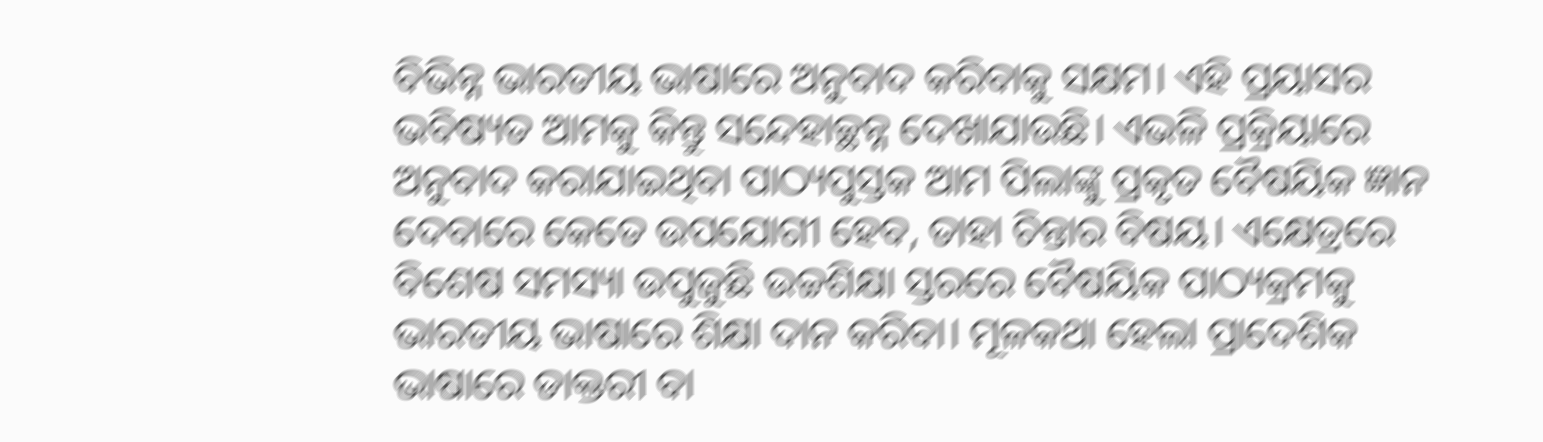ବିଭିନ୍ନ ଭାରତୀୟ ଭାଷାରେ ଅନୁବାଦ କରିବାକୁ ସକ୍ଷମ। ଏହି ପ୍ରୟାସର ଭବିଷ୍ୟତ ଆମକୁ କିନ୍ତୁ ସନ୍ଦେହାଚ୍ଛନ୍ନ ଦେଖାଯାଉଛି। ଏଭଳି ପ୍ରକ୍ରିୟାରେ ଅନୁବାଦ କରାଯାଇଥିବା ପାଠ୍ୟପୁସ୍ତକ ଆମ ପିଲାଙ୍କୁ ପ୍ରକୃତ ବୈଷୟିକ ଜ୍ଞାନ ଦେବାରେ କେତେ ଉପଯୋଗୀ ହେବ, ତାହା ଚିନ୍ତାର ବିଷୟ। ଏକ୍ଷେତ୍ରରେ ବିଶେଷ ସମସ୍ୟା ଉପୁଜୁଛି ଉଚ୍ଚଶିକ୍ଷା ସ୍ତରରେ ବୈଷୟିକ ପାଠ୍ୟକ୍ରମକୁ ଭାରତୀୟ ଭାଷାରେ ଶିକ୍ଷା ଦାନ କରିବା। ମୂଳକଥା ହେଲା ପ୍ରାଦେଶିକ ଭାଷାରେ ଡାକ୍ତରୀ ବା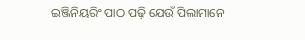ଇଞ୍ଜିନିୟରିଂ ପାଠ ପଢ଼ି ଯେଉଁ ପିଲାମାନେ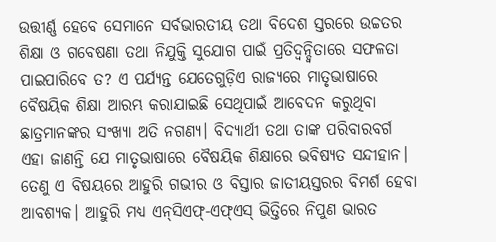ଉତ୍ତୀର୍ଣ୍ଣ ହେବେ ସେମାନେ ସର୍ବଭାରତୀୟ ତଥା ବିଦେଶ ସ୍ତରରେ ଉଚ୍ଚତର ଶିକ୍ଷା ଓ ଗବେଷଣା ତଥା ନିଯୁକ୍ତି ସୁଯୋଗ ପାଇଁ ପ୍ରତିଦ୍ୱନ୍ଦ୍ୱିତାରେ ସଫଳତା ପାଇପାରିବେ ତ? ଏ ପର୍ଯ୍ୟନ୍ତ ଯେତେଗୁଡ଼ିଏ ରାଜ୍ୟରେ ମାତୃଭାଷାରେ ବୈଷୟିକ ଶିକ୍ଷା ଆରମ୍ଭ କରାଯାଇଛି ସେଥିପାଇଁ ଆବେଦନ କରୁଥିବା ଛାତ୍ରମାନଙ୍କର ସଂଖ୍ୟା ଅତି ନଗଣ୍ୟ। ବିଦ୍ୟାର୍ଥୀ ତଥା ତାଙ୍କ ପରିବାରବର୍ଗ ଏହା ଜାଣନ୍ତି ଯେ ମାତୃଭାଷାରେ ବୈଷୟିକ ଶିକ୍ଷାରେ ଭବିଷ୍ୟତ ସନ୍ଦୀହାନ। ତେଣୁ ଏ ବିଷୟରେ ଆହୁରି ଗଭୀର ଓ ବିସ୍ତାର ଜାତୀୟସ୍ତରର ବିମର୍ଶ ହେବା ଆବଶ୍ୟକ। ଆହୁରି ମଧ୍ୟ ଏନ୍‌‌ସିଏଫ୍‌‌-ଏଫ୍‌‌ଏସ୍‌‌ ଭିତ୍ତିରେ ନିପୁଣ ଭାରତ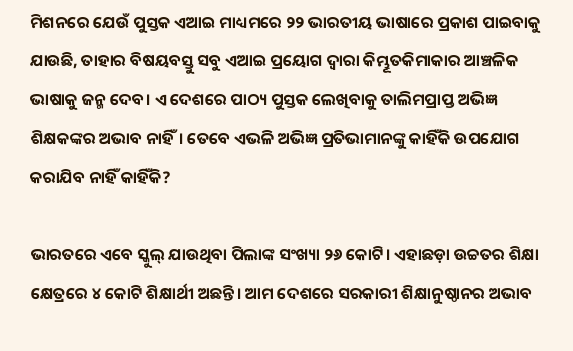ମିଶନରେ ଯେଉଁ ପୁସ୍ତକ ଏଆଇ ମାଧ୍ୟମରେ ୨୨ ଭାରତୀୟ ଭାଷାରେ ପ୍ରକାଶ ପାଇବାକୁ ଯାଉଛି, ତାହାର ବିଷୟବସ୍ତୁ ସବୁ ଏଆଇ ପ୍ରୟୋଗ ଦ୍ୱାରା କିମ୍ଭୂତକିମାକାର ଆଞ୍ଚଳିକ ଭାଷାକୁ ଜନ୍ମ ଦେବ। ଏ ଦେଶରେ ପାଠ୍ୟ ପୁସ୍ତକ ଲେଖିବାକୁ ତାଲିମପ୍ରାପ୍ତ ଅଭିଜ୍ଞ ଶିକ୍ଷକଙ୍କର ଅଭାବ ନାହିଁ। ତେବେ ଏଭଳି ଅଭିଜ୍ଞ ପ୍ରତିଭାମାନଙ୍କୁ କାହିଁକି ଉପଯୋଗ କରାଯିବ ନାହିଁ କାହିଁକି?

ଭାରତରେ ଏବେ ସ୍କୁଲ୍‌‌ ଯାଉଥିବା ପିଲାଙ୍କ ସଂଖ୍ୟା ୨୬ କୋଟି। ଏହାଛଡ଼ା ଉଚ୍ଚତର ଶିକ୍ଷା କ୍ଷେତ୍ରରେ ୪ କୋଟି ଶିକ୍ଷାର୍ଥୀ ଅଛନ୍ତି। ଆମ ଦେଶରେ ସରକାରୀ ଶିକ୍ଷାନୁଷ୍ଠାନର ଅଭାବ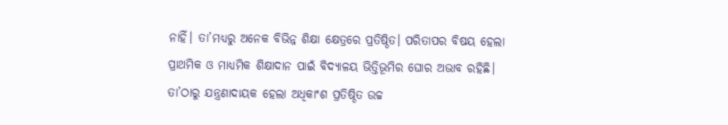ନାହିଁ। ତା’ମଧ୍ୟରୁ ଅନେକ ବିଭିନ୍ନ ଶିକ୍ଷା କ୍ଷେତ୍ରରେ ପ୍ରତିଷ୍ଠିତ। ପରିତାପର ବିଷୟ ହେଲା ପ୍ରାଥମିକ ଓ ମାଧ୍ୟମିକ ଶିକ୍ଷାଦାନ ପାଇଁ ବିଦ୍ୟାଳୟ ଭିତ୍ତିଭୂମିର ଘୋର ଅଭାବ ରହିଛି। ତା’ଠାରୁ ଯନ୍ତ୍ରଣାଦାୟକ ହେଲା ଅଧିକାଂଶ ପ୍ରତିଷ୍ଠିତ ଉଚ୍ଚ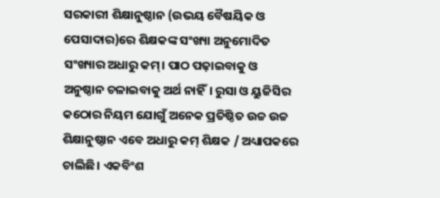ସରକାରୀ ଶିକ୍ଷାନୁଷ୍ଠାନ (ଉଭୟ ବୈଷୟିକ ଓ ପେସାଦାର)ରେ ଶିକ୍ଷକଙ୍କ ସଂଖ୍ୟା ଅନୁମୋଦିତ ସଂଖ୍ୟାର ଅଧାରୁ କମ୍‌‌। ପାଠ ପଢ଼ାଇବାକୁ ଓ ଅନୁଷ୍ଠାନ ଚଳାଇବାକୁ ଅର୍ଥ ନାହିଁ। ରୁସା ଓ ୟୁଜିସିର କଠୋର ନିୟମ ଯୋଗୁଁ ଅନେକ ପ୍ରତିଷ୍ଠିତ ଉଚ୍ଚ ଉଚ୍ଚ ଶିକ୍ଷାନୁଷ୍ଠାନ ଏବେ ଅଧାରୁ କମ୍‌‌ ଶିକ୍ଷକ / ଅଧ୍ୟାପକରେ ଚାଲିଛି। ଏକବିଂଶ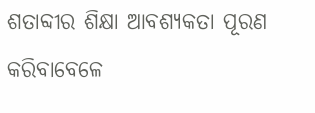ଶତାବ୍ଦୀର ଶିକ୍ଷା ଆବଶ୍ୟକତା ପୂରଣ କରିବାବେଳେ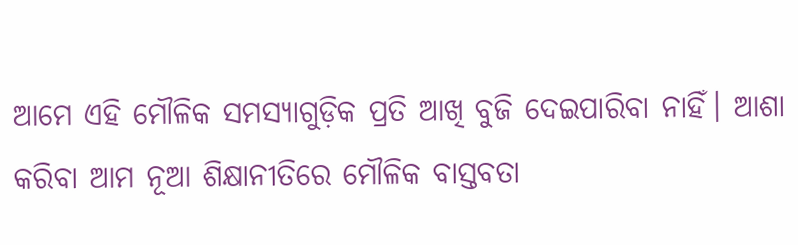ଆମେ ଏହି ମୌଳିକ ସମସ୍ୟାଗୁଡ଼ିକ ପ୍ରତି ଆଖି ବୁଜି ଦେଇପାରିବା ନାହିଁ। ଆଶା କରିବା ଆମ ନୂଆ ଶିକ୍ଷାନୀତିରେ ମୌଳିକ ବାସ୍ତବତା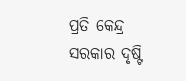ପ୍ରତି କେନ୍ଦ୍ର ସରକାର ଦୃଷ୍ଟି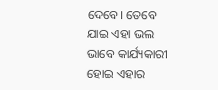ଦେବେ। ତେବେ ଯାଇ ଏହା ଭଲ ଭାବେ କାର୍ଯ୍ୟକାରୀ ହୋଇ ଏହାର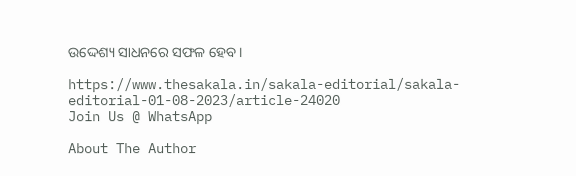ଉଦ୍ଦେଶ୍ୟ ସାଧନରେ ସଫଳ ହେବ।

https://www.thesakala.in/sakala-editorial/sakala-editorial-01-08-2023/article-24020
Join Us @ WhatsApp

About The Author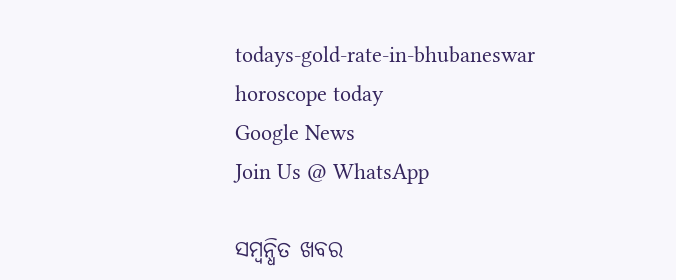todays-gold-rate-in-bhubaneswar
horoscope today
Google News
Join Us @ WhatsApp

ସମ୍ବନ୍ଧିତ ଖବର